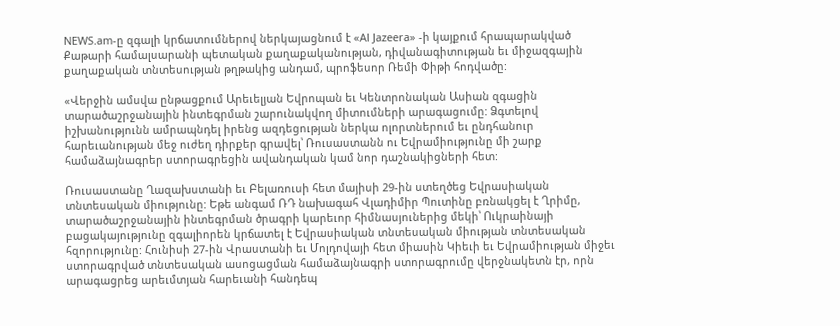NEWS.am-ը զգալի կրճատումներով ներկայացնում է «Al Jazeera» -ի կայքում հրապարակված Քաթարի համալսարանի պետական քաղաքականության, դիվանագիտության եւ միջազգային քաղաքական տնտեսության թղթակից անդամ, պրոֆեսոր Ռեմի Փիթի հոդվածը:

«Վերջին ամսվա ընթացքում Արեւելյան Եվրոպան եւ Կենտրոնական Ասիան զգացին տարածաշրջանային ինտեգրման շարունակվող միտումների արագացումը: Ձգտելով իշխանությունն ամրապնդել իրենց ազդեցության ներկա ոլորտներում եւ ընդհանուր հարեւանության մեջ ուժեղ դիրքեր գրավել՝ Ռուսաստանն ու Եվրամիությունը մի շարք համաձայնագրեր ստորագրեցին ավանդական կամ նոր դաշնակիցների հետ:

Ռուսաստանը Ղազախստանի եւ Բելառուսի հետ մայիսի 29-ին ստեղծեց Եվրասիական տնտեսական միությունը: Եթե անգամ ՌԴ նախագահ Վլադիմիր Պուտինը բռնակցել է Ղրիմը, տարածաշրջանային ինտեգրման ծրագրի կարեւոր հիմնասյուներից մեկի՝ Ուկրաինայի բացակայությունը զգալիորեն կրճատել է Եվրասիական տնտեսական միության տնտեսական հզորությունը: Հունիսի 27-ին Վրաստանի եւ Մոլդովայի հետ միասին Կիեւի եւ Եվրամիության միջեւ ստորագրված տնտեսական ասոցացման համաձայնագրի ստորագրումը վերջնակետն էր, որն արագացրեց արեւմտյան հարեւանի հանդեպ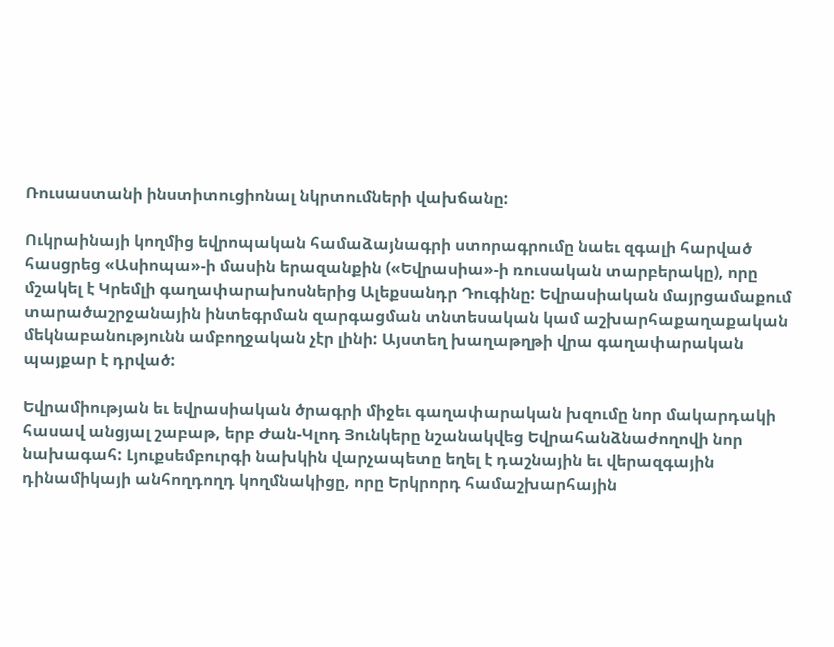Ռուսաստանի ինստիտուցիոնալ նկրտումների վախճանը:

Ուկրաինայի կողմից եվրոպական համաձայնագրի ստորագրումը նաեւ զգալի հարված հասցրեց «Ասիոպա»-ի մասին երազանքին («Եվրասիա»-ի ռուսական տարբերակը), որը մշակել է Կրեմլի գաղափարախոսներից Ալեքսանդր Դուգինը: Եվրասիական մայրցամաքում տարածաշրջանային ինտեգրման զարգացման տնտեսական կամ աշխարհաքաղաքական մեկնաբանությունն ամբողջական չէր լինի: Այստեղ խաղաթղթի վրա գաղափարական պայքար է դրված:

Եվրամիության եւ եվրասիական ծրագրի միջեւ գաղափարական խզումը նոր մակարդակի հասավ անցյալ շաբաթ, երբ Ժան-Կլոդ Յունկերը նշանակվեց Եվրահանձնաժողովի նոր նախագահ: Լյուքսեմբուրգի նախկին վարչապետը եղել է դաշնային եւ վերազգային դինամիկայի անհողդողդ կողմնակիցը, որը Երկրորդ համաշխարհային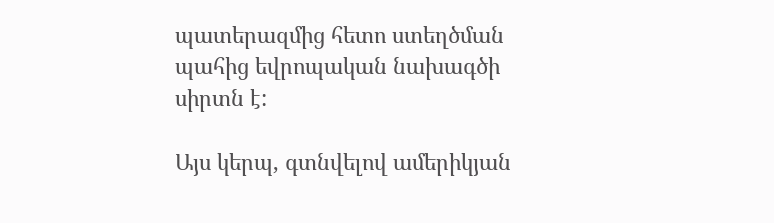պատերազմից հետո ստեղծման պահից եվրոպական նախագծի սիրտն է:

Այս կերպ, գտնվելով ամերիկյան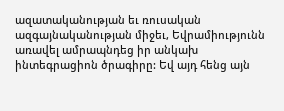ազատականության եւ ռուսական ազգայնականության միջեւ, Եվրամիությունն առավել ամրապնդեց իր անկախ ինտեգրացիոն ծրագիրը: Եվ այդ հենց այն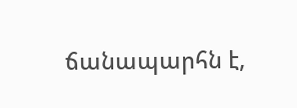ճանապարհն է,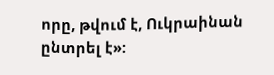որը, թվում է, Ուկրաինան ընտրել է»: